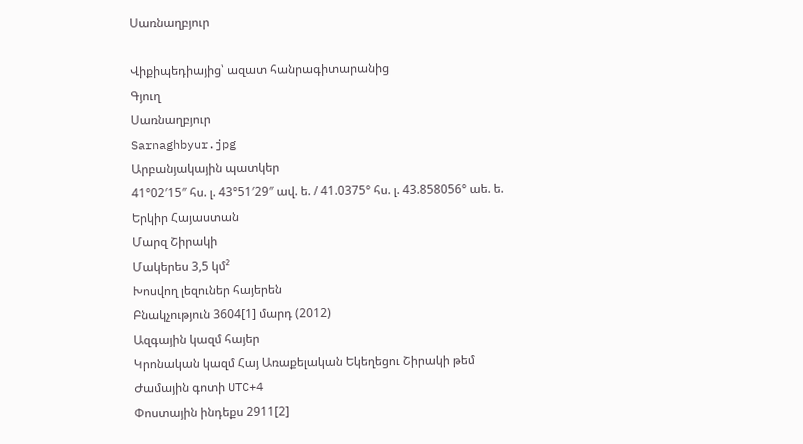Սառնաղբյուր

Վիքիպեդիայից՝ ազատ հանրագիտարանից
Գյուղ
Սառնաղբյուր
Sarnaghbyur.jpg
Արբանյակային պատկեր
41°02′15″ հս. լ. 43°51′29″ ավ. ե. / 41.0375° հս. լ. 43.858056° աե. ե.
Երկիր Հայաստան
Մարզ Շիրակի
Մակերես 3,5 կմ²
Խոսվող լեզուներ հայերեն
Բնակչություն 3604[1] մարդ (2012)
Ազգային կազմ հայեր
Կրոնական կազմ Հայ Առաքելական Եկեղեցու Շիրակի թեմ
Ժամային գոտի UTC+4
Փոստային ինդեքս 2911[2]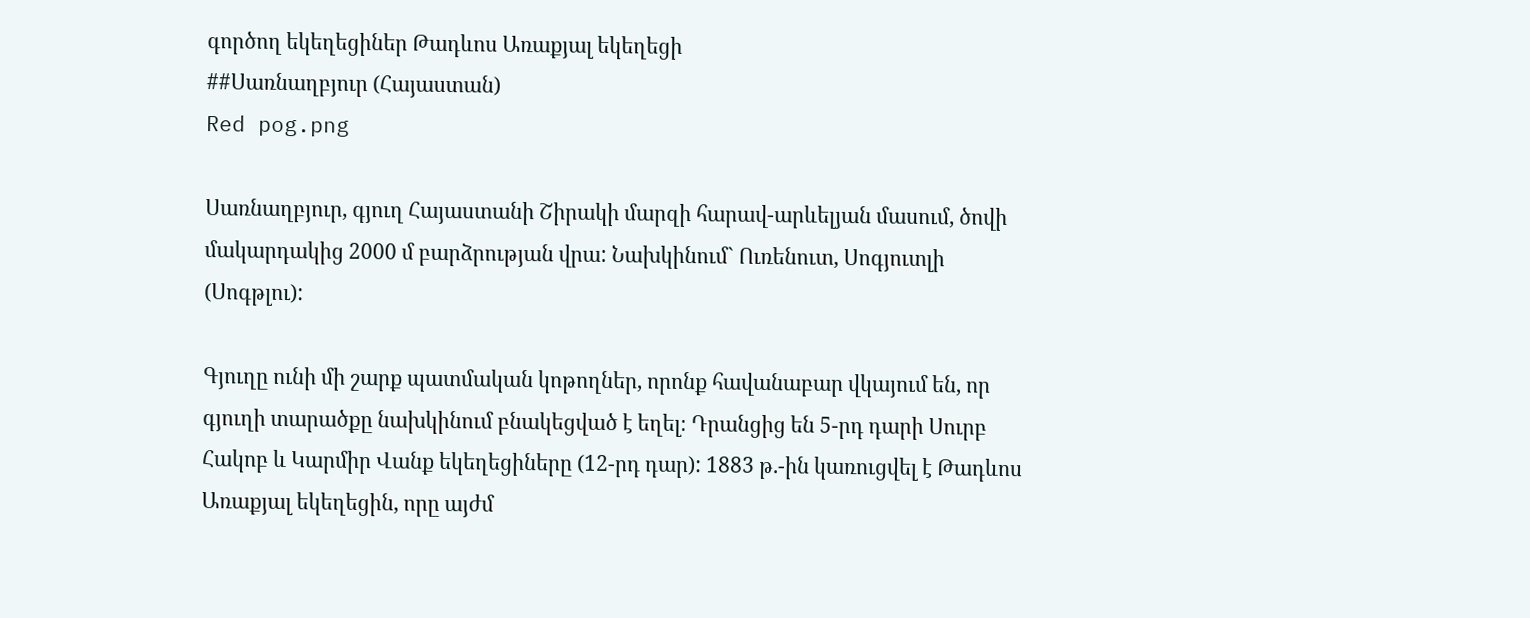գործող եկեղեցիներ Թադևոս Առաքյալ եկեղեցի
##Սառնաղբյուր (Հայաստան)
Red pog.png

Սառնաղբյուր, գյուղ Հայաստանի Շիրակի մարզի հարավ-արևելյան մասում, ծովի մակարդակից 2000 մ բարձրության վրա: Նախկինում` Ուռենուտ, Սոգյուտլի (Սոգթլու):

Գյուղը ունի մի շարք պատմական կոթողներ, որոնք հավանաբար վկայում են, որ գյուղի տարածքը նախկինում բնակեցված է եղել։ Դրանցից են 5-րդ դարի Սուրբ Հակոբ և Կարմիր Վանք եկեղեցիները (12-րդ դար): 1883 թ.-ին կառուցվել է Թադևոս Առաքյալ եկեղեցին, որը այժմ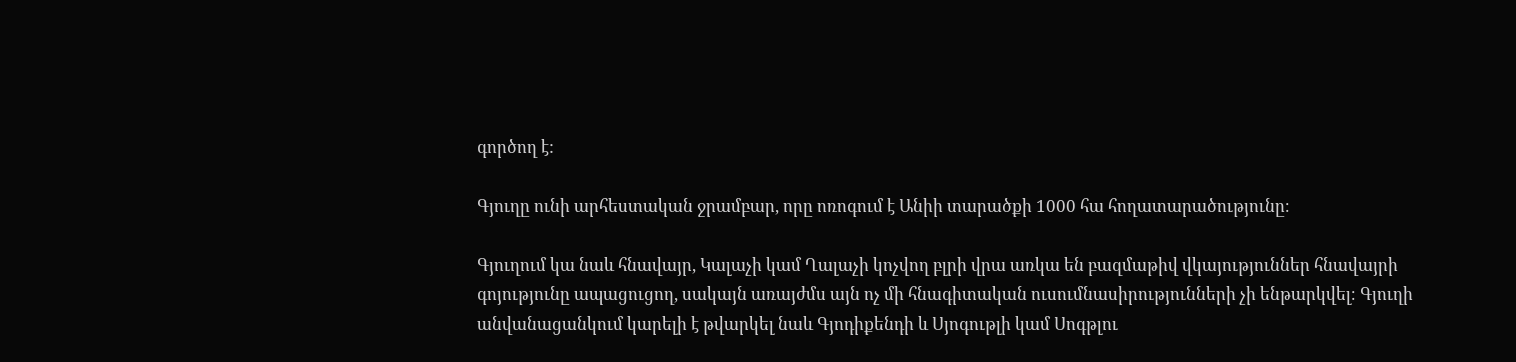գործող է:

Գյուղը ունի արհեստական ջրամբար, որը ոռոգում է Անիի տարածքի 1000 հա հողատարածությունը։

Գյուղում կա նաև հնավայր, Կալաչի կամ Ղալաչի կոչվող բլրի վրա առկա են բազմաթիվ վկայություններ հնավայրի գոյությունը ապացուցող, սակայն առայժմս այն ոչ մի հնագիտական ուսումնասիրությունների չի ենթարկվել։ Գյուղի անվանացանկում կարելի է թվարկել նաև Գյոդիքենդի և Սյոգութլի կամ Սոգթլու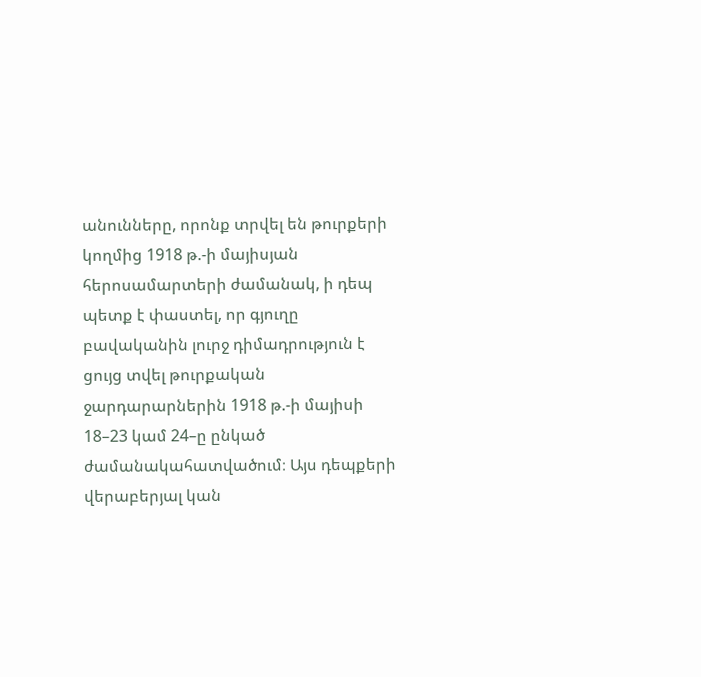անունները, որոնք տրվել են թուրքերի կողմից 1918 թ.-ի մայիսյան հերոսամարտերի ժամանակ, ի դեպ պետք է փաստել, որ գյուղը բավականին լուրջ դիմադրություն է ցույց տվել թուրքական ջարդարարներին 1918 թ.-ի մայիսի 18–23 կամ 24–ը ընկած ժամանակահատվածում։ Այս դեպքերի վերաբերյալ կան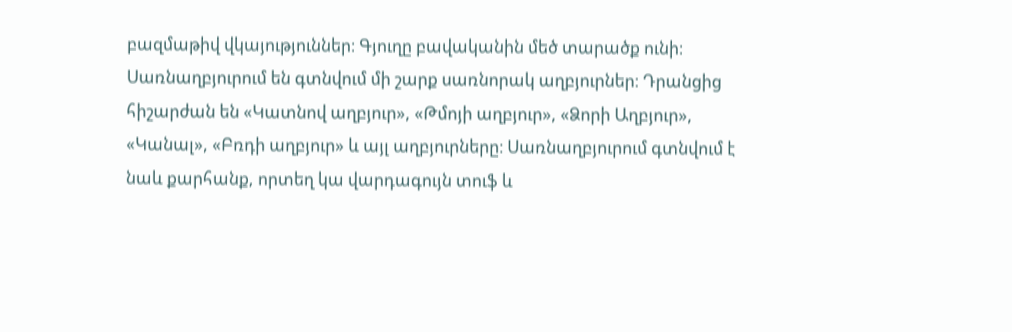բազմաթիվ վկայություններ։ Գյուղը բավականին մեծ տարածք ունի։ Սառնաղբյուրում են գտնվում մի շարք սառնորակ աղբյուրներ։ Դրանցից հիշարժան են «Կատնով աղբյուր», «Թմոյի աղբյուր», «Ձորի Աղբյուր», «Կանալ», «Բռդի աղբյուր» և այլ աղբյուրները։ Սառնաղբյուրում գտնվում է նաև քարհանք, որտեղ կա վարդագույն տուֆ և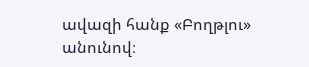ավազի հանք «Բողթլու» անունով։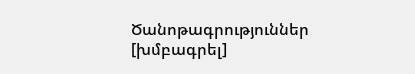Ծանոթագրություններ [խմբագրել]